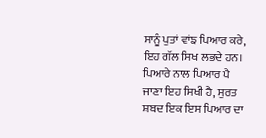ਸਾਨੂੰ ਪੁਤਾਂ ਵਾਂਙ ਪਿਆਰ ਕਰੇ, ਇਹ ਗੱਲ ਸਿਖ ਲਭਦੇ ਹਨ। ਪਿਆਰੇ ਨਾਲ ਪਿਆਰ ਪੈ ਜਾਣਾ ਇਹ ਸਿਖੀ ਹੈ, ਸੁਰਤ ਸ਼ਬਦ ਇਕ ਇਸ ਪਿਆਰ ਦਾ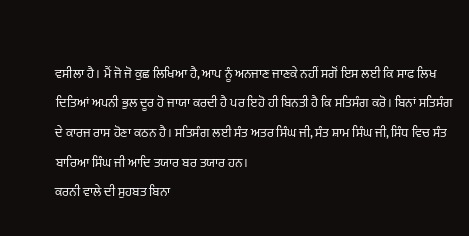ਵਸੀਲਾ ਹੈ। ਮੈਂ ਜੋ ਜੋ ਕੁਛ ਲਿਖਿਆ ਹੈ, ਆਪ ਨੂੰ ਅਨਜਾਣ ਜਾਣਕੇ ਨਹੀਂ ਸਗੋਂ ਇਸ ਲਈ ਕਿ ਸਾਫ ਲਿਖ ਦਿਤਿਆਂ ਅਪਨੀ ਭੁਲ ਦੂਰ ਹੋ ਜਾਯਾ ਕਰਦੀ ਹੈ ਪਰ ਇਹੋ ਹੀ ਬਿਨਤੀ ਹੈ ਕਿ ਸਤਿਸੰਗ ਕਰੋ। ਬਿਨਾਂ ਸਤਿਸੰਗ ਦੇ ਕਾਰਜ ਰਾਸ ਹੋਣਾ ਕਠਨ ਹੈ। ਸਤਿਸੰਗ ਲਈ ਸੰਤ ਅਤਰ ਸਿੰਘ ਜੀ, ਸੰਤ ਸ਼ਾਮ ਸਿੰਘ ਜੀ, ਸਿੰਧ ਵਿਚ ਸੰਤ ਬਾਰਿਆ ਸਿੰਘ ਜੀ ਆਦਿ ਤਯਾਰ ਬਰ ਤਯਾਰ ਹਨ।
ਕਰਨੀ ਵਾਲੇ ਦੀ ਸੁਹਬਤ ਬਿਨਾ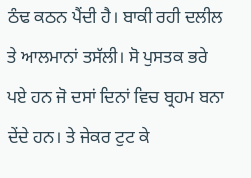ਠੰਢ ਕਠਨ ਪੈਂਦੀ ਹੈ। ਬਾਕੀ ਰਹੀ ਦਲੀਲ ਤੇ ਆਲਮਾਨਾਂ ਤਸੱਲੀ। ਸੋ ਪੁਸਤਕ ਭਰੇ ਪਏ ਹਨ ਜੋ ਦਸਾਂ ਦਿਨਾਂ ਵਿਚ ਬ੍ਰਹਮ ਬਨਾ ਦੇਂਦੇ ਹਨ। ਤੇ ਜੇਕਰ ਟੁਟ ਕੇ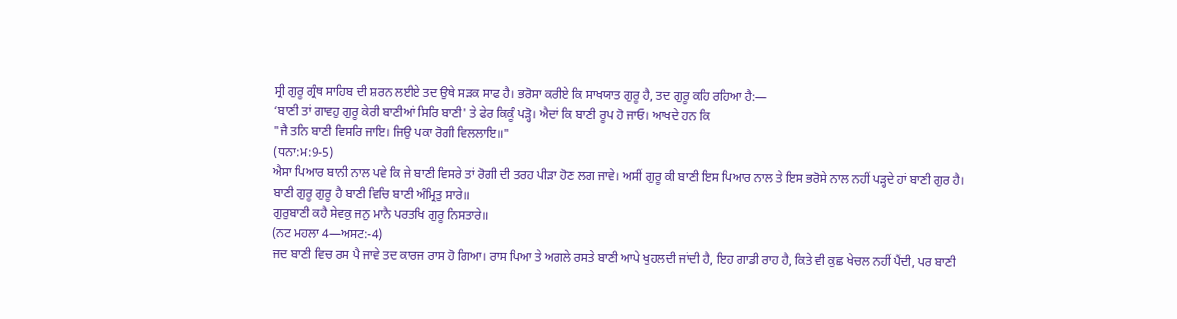ਸ੍ਰੀ ਗੁਰੂ ਗ੍ਰੰਥ ਸਾਹਿਬ ਦੀ ਸ਼ਰਨ ਲਈਏ ਤਦ ਉਥੇ ਸੜਕ ਸਾਫ ਹੈ। ਭਰੋਸਾ ਕਰੀਏ ਕਿ ਸਾਖਯਾਤ ਗੁਰੂ ਹੈ, ਤਦ ਗੁਰੂ ਕਹਿ ਰਹਿਆ ਹੈ:—
‘ਬਾਣੀ ਤਾਂ ਗਾਵਹੁ ਗੁਰੂ ਕੇਰੀ ਬਾਣੀਆਂ ਸਿਰਿ ਬਾਣੀ' ਤੇ ਫੇਰ ਕਿਕੂੰ ਪੜ੍ਹੋ। ਐਦਾਂ ਕਿ ਬਾਣੀ ਰੂਪ ਹੋ ਜਾਓ। ਆਖਦੇ ਹਨ ਕਿ
"ਜੈ ਤਨਿ ਬਾਣੀ ਵਿਸਰਿ ਜਾਇ। ਜਿਉ ਪਕਾ ਰੋਗੀ ਵਿਲਲਾਇ॥"
(ਧਨਾ:ਮ:9-5)
ਐਸਾ ਪਿਆਰ ਬਾਨੀ ਨਾਲ ਪਵੇ ਕਿ ਜੇ ਬਾਣੀ ਵਿਸਰੇ ਤਾਂ ਰੋਗੀ ਦੀ ਤਰਹ ਪੀੜਾ ਹੋਣ ਲਗ ਜਾਵੇ। ਅਸੀਂ ਗੁਰੂ ਕੀ ਬਾਣੀ ਇਸ ਪਿਆਰ ਨਾਲ ਤੇ ਇਸ ਭਰੋਸੇ ਨਾਲ ਨਹੀਂ ਪੜ੍ਹਦੇ ਹਾਂ ਬਾਣੀ ਗੁਰ ਹੈ।
ਬਾਣੀ ਗੁਰੂ ਗੁਰੂ ਹੈ ਬਾਣੀ ਵਿਚਿ ਬਾਣੀ ਅੰਮ੍ਰਿਤੁ ਸਾਰੇ॥
ਗੁਰੁਬਾਣੀ ਕਹੈ ਸੇਵਕੁ ਜਨੁ ਮਾਨੈ ਪਰਤਖਿ ਗੁਰੂ ਨਿਸਤਾਰੇ॥
(ਨਟ ਮਹਲਾ 4—ਅਸਟ:-4)
ਜਦ ਬਾਣੀ ਵਿਚ ਰਸ ਪੈ ਜਾਵੇ ਤਦ ਕਾਰਜ ਰਾਸ ਹੋ ਗਿਆ। ਰਾਸ ਪਿਆ ਤੇ ਅਗਲੇ ਰਸਤੇ ਬਾਣੀ ਆਪੇ ਖੁਹਲਦੀ ਜਾਂਦੀ ਹੈ, ਇਹ ਗਾਡੀ ਰਾਹ ਹੈ, ਕਿਤੇ ਵੀ ਕੁਛ ਖੇਚਲ ਨਹੀਂ ਪੈਂਦੀ, ਪਰ ਬਾਣੀ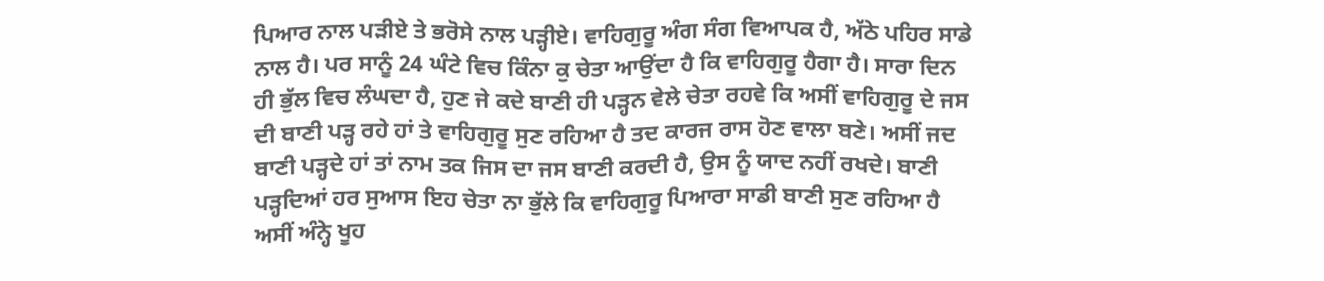ਪਿਆਰ ਨਾਲ ਪੜੀਏ ਤੇ ਭਰੋਸੇ ਨਾਲ ਪੜ੍ਹੀਏ। ਵਾਹਿਗੁਰੂ ਅੰਗ ਸੰਗ ਵਿਆਪਕ ਹੈ, ਅੱਠੇ ਪਹਿਰ ਸਾਡੇ ਨਾਲ ਹੈ। ਪਰ ਸਾਨੂੰ 24 ਘੰਟੇ ਵਿਚ ਕਿੰਨਾ ਕੁ ਚੇਤਾ ਆਉਂਦਾ ਹੈ ਕਿ ਵਾਹਿਗੁਰੂ ਹੈਗਾ ਹੈ। ਸਾਰਾ ਦਿਨ ਹੀ ਭੁੱਲ ਵਿਚ ਲੰਘਦਾ ਹੈ, ਹੁਣ ਜੇ ਕਦੇ ਬਾਣੀ ਹੀ ਪੜ੍ਹਨ ਵੇਲੇ ਚੇਤਾ ਰਹਵੇ ਕਿ ਅਸੀਂ ਵਾਹਿਗੁਰੂ ਦੇ ਜਸ ਦੀ ਬਾਣੀ ਪੜ੍ਹ ਰਹੇ ਹਾਂ ਤੇ ਵਾਹਿਗੁਰੂ ਸੁਣ ਰਹਿਆ ਹੈ ਤਦ ਕਾਰਜ ਰਾਸ ਹੋਣ ਵਾਲਾ ਬਣੇ। ਅਸੀਂ ਜਦ ਬਾਣੀ ਪੜ੍ਹਦੇ ਹਾਂ ਤਾਂ ਨਾਮ ਤਕ ਜਿਸ ਦਾ ਜਸ ਬਾਣੀ ਕਰਦੀ ਹੈ, ਉਸ ਨੂੰ ਯਾਦ ਨਹੀਂ ਰਖਦੇ। ਬਾਣੀ ਪੜ੍ਹਦਿਆਂ ਹਰ ਸੁਆਸ ਇਹ ਚੇਤਾ ਨਾ ਭੁੱਲੇ ਕਿ ਵਾਹਿਗੁਰੂ ਪਿਆਰਾ ਸਾਡੀ ਬਾਣੀ ਸੁਣ ਰਹਿਆ ਹੈ ਅਸੀਂ ਅੰਨ੍ਹੇ ਖੂਹ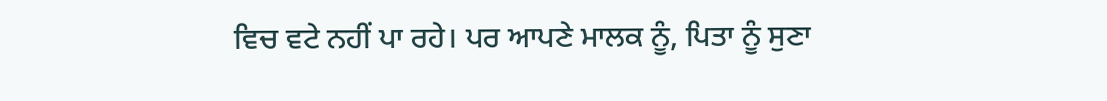ਵਿਚ ਵਟੇ ਨਹੀਂ ਪਾ ਰਹੇ। ਪਰ ਆਪਣੇ ਮਾਲਕ ਨੂੰ, ਪਿਤਾ ਨੂੰ ਸੁਣਾ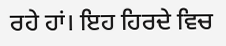ਰਹੇ ਹਾਂ। ਇਹ ਹਿਰਦੇ ਵਿਚ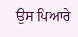ਉਸ ਪਿਆਰੇ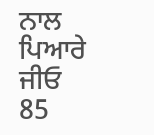ਨਾਲ
ਪਿਆਰੇ ਜੀਓ
85